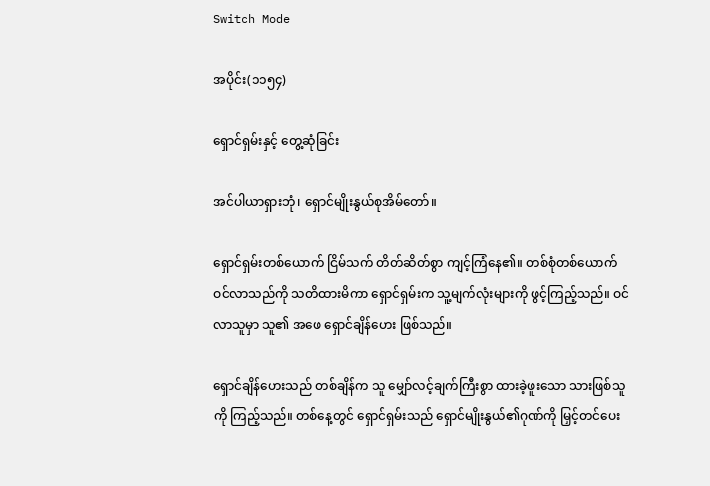Switch Mode

အပိုင်း(၁၁၅၄)

ရှောင်ရှမ်းနှင့် တွေ့ဆုံခြင်း

အင်ပါယာရှားဘုံ၊ ရှောင်မျိုးနွယ်စုအိမ်တော်။

ရှောင်ရှမ်းတစ်ယောက် ငြိမ်သက် တိတ်ဆိတ်စွာ ကျင့်ကြံနေ၏။ တစ်စုံတစ်ယောက် ဝင်လာသည်ကို သတိထားမိကာ ရှောင်ရှမ်းက သူ့မျက်လုံးများကို ဖွင့်ကြည့်သည်။ ဝင်လာသူမှာ သူ၏ အဖေ ရှောင်ချိန်ဟေး ဖြစ်သည်။

ရှောင်ချိန်ဟေးသည် တစ်ချိန်က သူ မျှော်လင့်ချက်ကြီးစွာ ထားခဲ့ဖူးသော သားဖြစ်သူကို ကြည့်သည်။ တစ်နေ့တွင် ရှောင်ရှမ်းသည် ရှောင်မျိုးနွယ်၏ဂုဏ်ကို မြှင့်တင်ပေး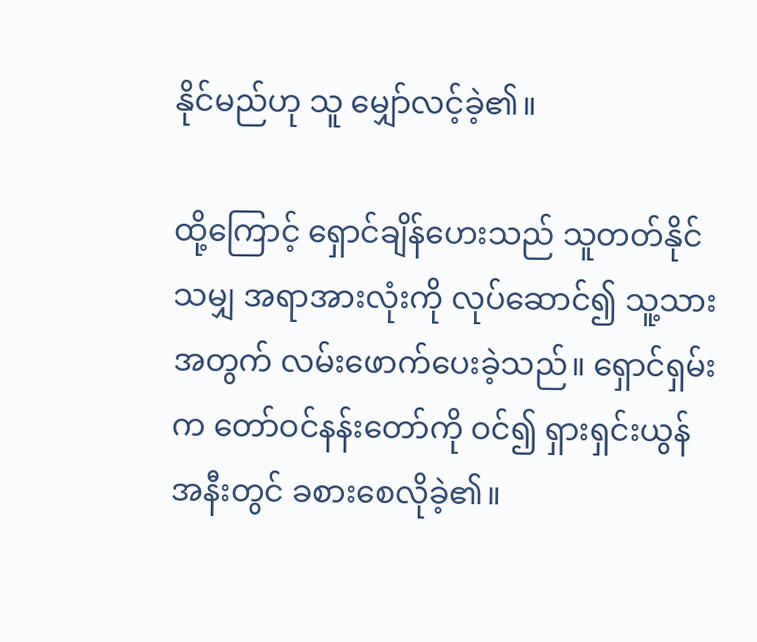နိုင်မည်ဟု သူ မျှော်လင့်ခဲ့၏။

ထို့ကြောင့် ရှောင်ချိန်ဟေးသည် သူတတ်နိုင်သမျှ အရာအားလုံးကို လုပ်ဆောင်၍ သူ့သားအတွက် လမ်းဖောက်ပေးခဲ့သည်။ ရှောင်ရှမ်းက တော်ဝင်နန်းတော်ကို ဝင်၍ ရှားရှင်းယွန် အနီးတွင် ခစားစေလိုခဲ့၏။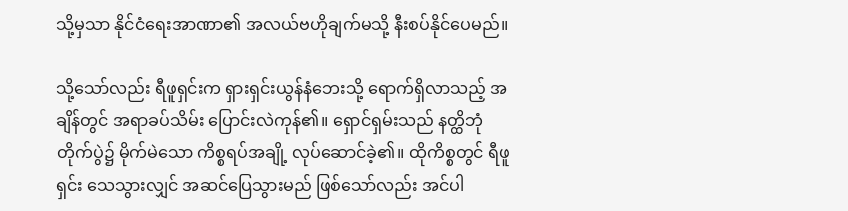သို့မှသာ နိုင်ငံရေးအာဏာ၏ အလယ်ဗဟိုချက်မသို့ နီးစပ်နိုင်ပေမည်။

သို့သော်လည်း ရီဖူရှင်းက ရှားရှင်းယွန်နံဘေးသို့ ရောက်ရှိလာသည့် အချိန်တွင် အရာခပ်သိမ်း ပြောင်းလဲကုန်၏။ ရှောင်ရှမ်းသည် နတ္ထိဘုံတိုက်ပွဲ၌ မိုက်မဲသော ကိစ္စရပ်အချို့ လုပ်ဆောင်ခဲ့၏။ ထိုကိစ္စတွင် ရီဖူရှင်း သေသွားလျှင် အဆင်ပြေသွားမည် ဖြစ်သော်လည်း အင်ပါ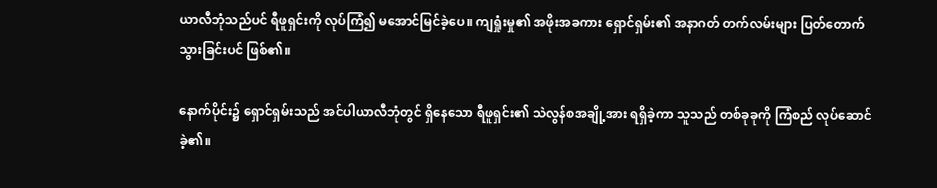ယာလီဘုံသည်ပင် ရီဖူရှင်းကို လုပ်ကြံ၍ မအောင်မြင်ခဲ့ပေ။ ကျရှုံးမှု၏ အဖိုးအခကား ရှောင်ရှမ်း၏ အနာဂတ် တက်လမ်းများ ပြတ်တောက်သွားခြင်းပင် ဖြစ်၏။

နောက်ပိုင်း၌ ရှောင်ရှမ်းသည် အင်ပါယာလီဘုံတွင် ရှိနေသော ရီဖူရှင်း၏ သဲလွန်စအချို့အား ရရှိခဲ့ကာ သူသည် တစ်ခုခုကို ကြံစည် လုပ်ဆောင်ခဲ့၏။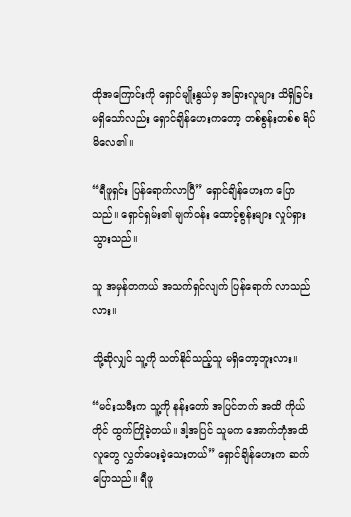ထိုအကြောင်းကို ရှောင်မျိုးနွယ်မှ အခြားလူများ သိရှိခြင်း မရှိသော်လည်း ရှောင်ချိန်ဟေးကတော့ တစ်စွန်းတစ်စ ရိပ်မိလေ၏။

“ရီဖူရှင်း ပြန်ရောက်လာပြီ” ရှောင်ချိန်ဟေးက ပြောသည်။ ရှောင်ရှမ်း၏ မျက်ဝန်း ထောင့်စွန်းများ လှုပ်ရှားသွားသည်။

သူ အမှန်တကယ် အသက်ရှင်လျက် ပြန်ရောက် လာသည်လား။

သို့ဆိုလျှင် သူ့ကို သတ်နိုင်သည့်သူ မရှိတော့ဘူးလား။

“မင်းသမီးက သူ့ကို နန်းတော် အပြင်ဘက် အထိ ကိုယ်တိုင် ထွက်ကြိုခဲ့တယ်။ ဒါ့အပြင် သူမက အောက်ဘုံအထိ လူတွေ လွှတ်ပေးခဲ့သေးတယ်” ရှောင်ချိန်ဟေးက ဆက်ပြောသည်။ ရီဖူ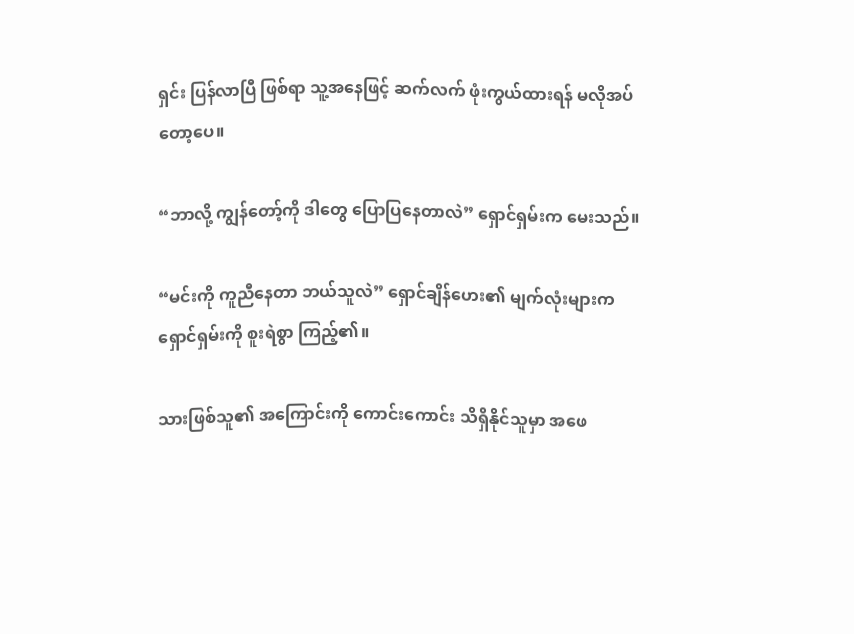ရှင်း ပြန်လာပြီ ဖြစ်ရာ သူ့အနေဖြင့် ဆက်လက် ဖုံးကွယ်ထားရန် မလိုအပ်တော့ပေ။

“ဘာလို့ ကျွန်တော့်ကို ဒါတွေ ပြောပြနေတာလဲ” ရှောင်ရှမ်းက မေးသည်။

“မင်းကို ကူညီနေတာ ဘယ်သူလဲ” ရှောင်ချိန်ဟေး၏ မျက်လုံးများက ရှောင်ရှမ်းကို စူးရဲစွာ ကြည့်၏။

သားဖြစ်သူ၏ အကြောင်းကို ကောင်းကောင်း သိရှိနိုင်သူမှာ အဖေ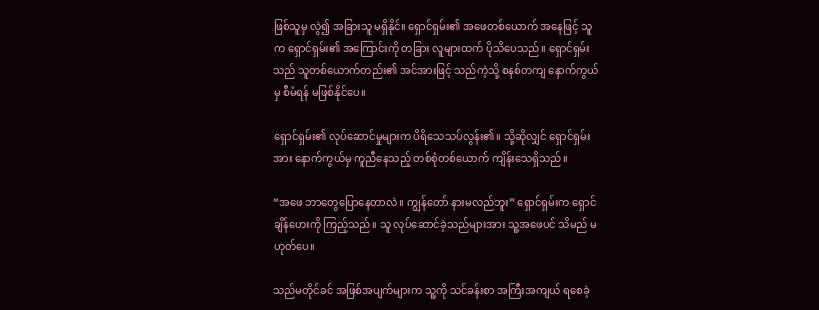ဖြစ်သူမှ လွဲ၍ အခြားသူ မရှိနိုင်။ ရှောင်ရှမ်း၏ အဖေတစ်ယောက် အနေဖြင့် သူက ရှောင်ရှမ်း၏ အကြောင်းကို တခြား လူများထက် ပိုသိပေသည်။ ရှောင်ရှမ်းသည် သူတစ်ယောက်တည်း၏ အင်အားဖြင့် သည်ကဲ့သို့ စနစ်တကျ နောက်ကွယ်မှ စီမံရန် မဖြစ်နိုင်ပေ။

ရှောင်ရှမ်း၏ လုပ်ဆောင်မှုများက ပိရိသေသပ်လွန်း၏။ သို့ဆိုလျှင် ရှောင်ရှမ်းအား နောက်ကွယ်မှ ကူညီနေသည့် တစ်စုံတစ်ယောက် ကျိန်းသေရှိသည်။

“အဖေ ဘာတွေပြောနေတာလဲ။ ကျွန်တော် နားမလည်ဘူး” ရှောင်ရှမ်းက ရှောင်ချိန်ဟေးကို ကြည့်သည်။ သူ လုပ်ဆောင်ခဲ့သည်များအား သူ့အဖေပင် သိမည် မဟုတ်ပေ။

သည်မတိုင်ခင် အဖြစ်အပျက်များက သူ့ကို သင်ခန်းစာ အကြီးအကျယ် ရစေခဲ့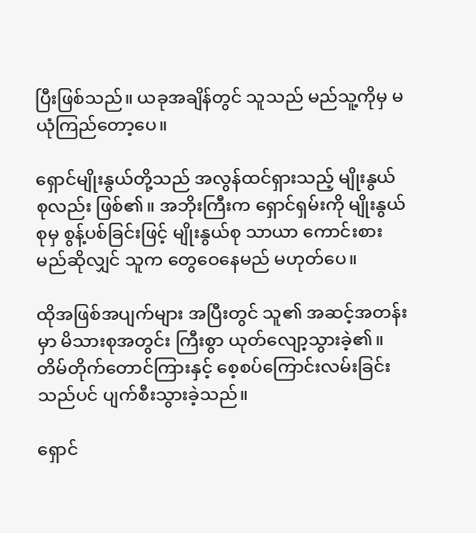ပြီးဖြစ်သည်။ ယခုအချိန်တွင် သူသည် မည်သူ့ကိုမှ မယုံကြည်တော့ပေ။

ရှောင်မျိုးနွယ်တို့သည် အလွန်ထင်ရှားသည့် မျိုးနွယ်စုလည်း ဖြစ်၏။ အဘိုးကြီးက ရှောင်ရှမ်းကို မျိုးနွယ်စုမှ စွန့်ပစ်ခြင်းဖြင့် မျိုးနွယ်စု သာယာ ကောင်းစားမည်ဆိုလျှင် သူက တွေဝေနေမည် မဟုတ်ပေ။

ထိုအဖြစ်အပျက်များ အပြီးတွင် သူ၏ အဆင့်အတန်းမှာ မိသားစုအတွင်း ကြီးစွာ ယုတ်လျော့သွားခဲ့၏။ တိမ်တိုက်တောင်ကြားနှင့် စေ့စပ်ကြောင်းလမ်းခြင်း သည်ပင် ပျက်စီးသွားခဲ့သည်။

ရှောင်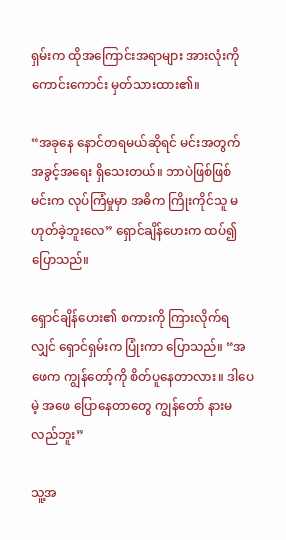ရှမ်းက ထိုအကြောင်းအရာများ အားလုံးကို ကောင်းကောင်း မှတ်သားထား၏။

“အခုနေ နောင်တရမယ်ဆိုရင် မင်းအတွက် အခွင့်အရေး ရှိသေးတယ်။ ဘာပဲဖြစ်ဖြစ် မင်းက လုပ်ကြံမှုမှာ အဓိက ကြိုးကိုင်သူ မဟုတ်ခဲ့ဘူးလေ” ရှောင်ချိန်ဟေးက ထပ်၍ ပြောသည်။

ရှောင်ချိန်ဟေး၏ စကားကို ကြားလိုက်ရလျှင် ရှောင်ရှမ်းက ပြုံးကာ ပြောသည်။ “အဖေက ကျွန်တော့်ကို စိတ်ပူနေတာလား။ ဒါပေမဲ့ အဖေ ပြောနေတာတွေ ကျွန်တော် နားမလည်ဘူး”

သူ့အ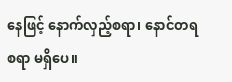နေဖြင့် နောက်လှည့်စရာ၊ နောင်တရစရာ မရှိပေ။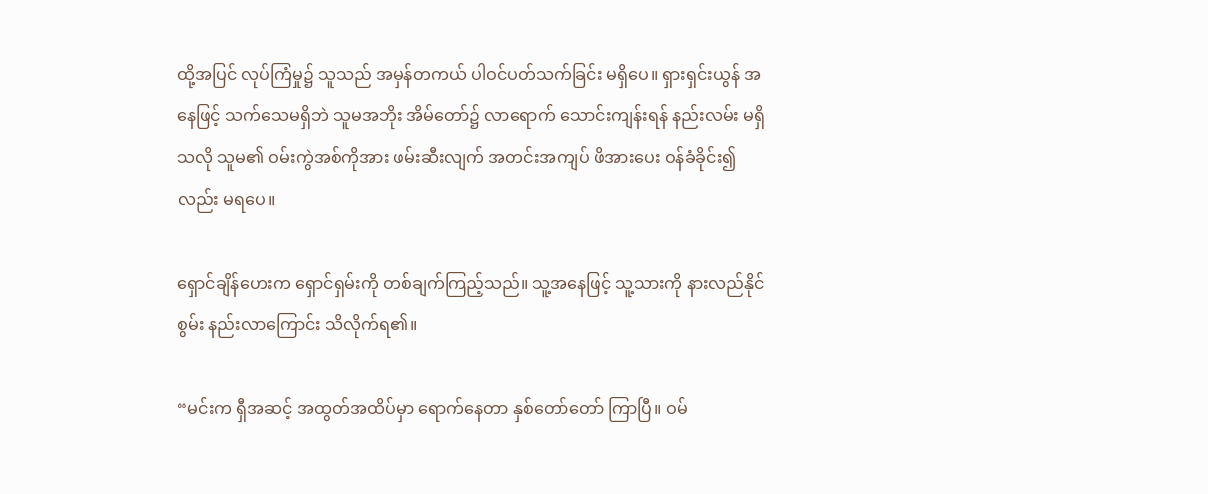ထို့အပြင် လုပ်ကြံမှု၌ သူသည် အမှန်တကယ် ပါဝင်ပတ်သက်ခြင်း မရှိပေ။ ရှားရှင်းယွန် အနေဖြင့် သက်သေမရှိဘဲ သူမအဘိုး အိမ်တော်၌ လာရောက် သောင်းကျန်းရန် နည်းလမ်း မရှိသလို သူမ၏ ဝမ်းကွဲအစ်ကိုအား ဖမ်းဆီးလျက် အတင်းအကျပ် ဖိအားပေး ဝန်ခံခိုင်း၍လည်း မရပေ။

ရှောင်ချိန်ဟေးက ရှောင်ရှမ်းကို တစ်ချက်ကြည့်သည်။ သူ့အနေဖြင့် သူ့သားကို နားလည်နိုင်စွမ်း နည်းလာကြောင်း သိလိုက်ရ၏။

“မင်းက ရှီအဆင့် အထွတ်အထိပ်မှာ ရောက်နေတာ နှစ်တော်တော် ကြာပြီ။ ဝမ်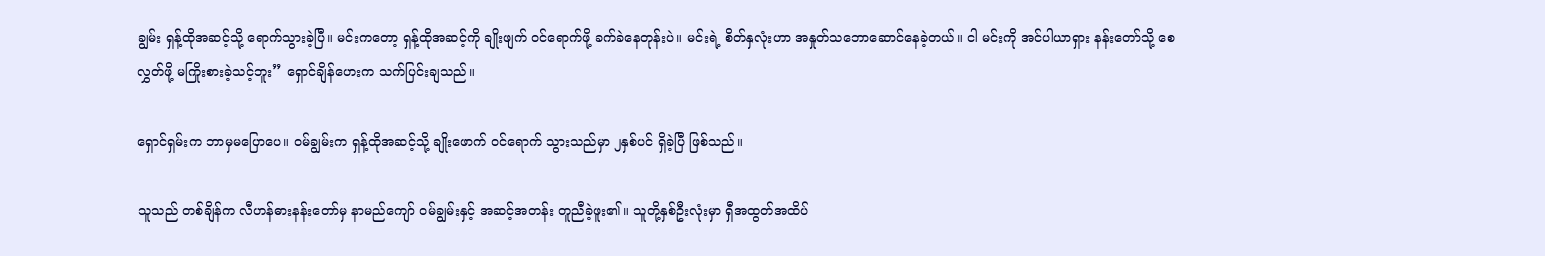ချွမ်း ရှန့်ထိုအဆင့်သို့ ရောက်သွားခဲ့ပြီ။ မင်းကတော့ ရှန့်ထိုအဆင့်ကို ချိုးဖျက် ဝင်ရောက်ဖို့ ခက်ခဲနေတုန်းပဲ။ မင်းရဲ့ စိတ်နှလုံးဟာ အနှုတ်သဘောဆောင်နေခဲ့တယ်။ ငါ မင်းကို အင်ပါယာရှား နန်းတော်သို့ စေလွှတ်ဖို့ မကြိုးစားခဲ့သင့်ဘူး” ရှောင်ချိန်ဟေးက သက်ပြင်းချသည်။

ရှောင်ရှမ်းက ဘာမှမပြောပေ။ ဝမ်ချွမ်းက ရှန့်ထိုအဆင့်သို့ ချိုးဖောက် ဝင်ရောက် သွားသည်မှာ ၂နှစ်ပင် ရှိခဲ့ပြီ ဖြစ်သည်။

သူသည် တစ်ချိန်က လီဟန်ဓားနန်းတော်မှ နာမည်ကျော် ဝမ်ချွမ်းနှင့် အဆင့်အတန်း တူညီခဲ့ဖူး၏။ သူတို့နှစ်ဦးလုံးမှာ ရှီအထွတ်အထိပ်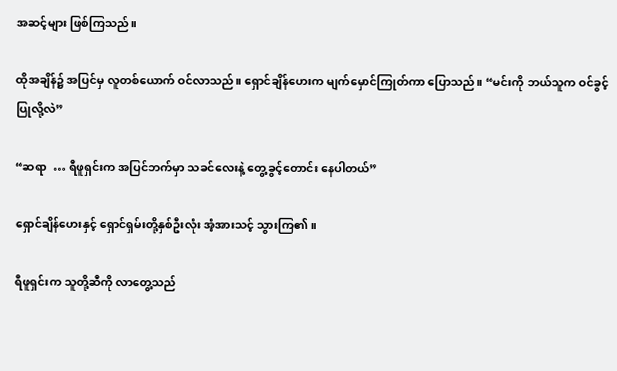အဆင့်များ ဖြစ်ကြသည်။

ထိုအချိန်၌ အပြင်မှ လူတစ်ယောက် ဝင်လာသည်။ ရှောင်ချိန်ဟေးက မျက်မှောင်ကြုတ်ကာ ပြောသည်။ “မင်းကို ဘယ်သူက ဝင်ခွင့်ပြုလို့လဲ”

“ဆရာ  … ရီဖူရှင်းက အပြင်ဘက်မှာ သခင်လေးနဲ့ တွေ့ခွင့်တောင်း နေပါတယ်”

ရှောင်ချိန်ဟေးနှင့် ရှောင်ရှမ်းတို့နှစ်ဦးလုံး အံ့အားသင့် သွားကြ၏။

ရီဖူရှင်းက သူတို့ဆီကို လာတွေ့သည်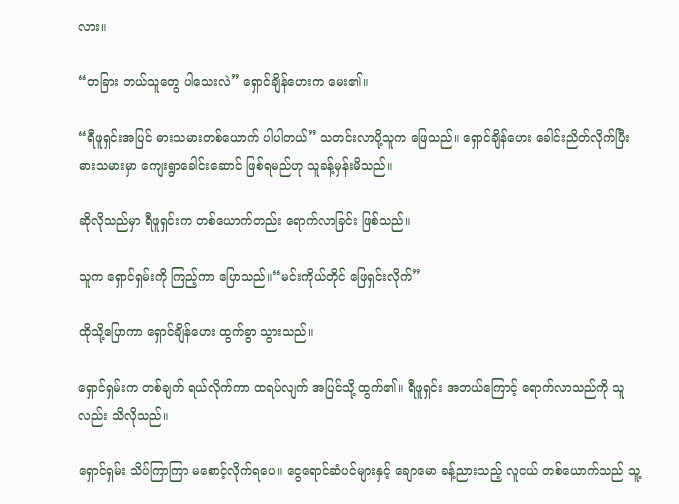လား။

“တခြား ဘယ်သူတွေ ပါသေးလဲ” ရှောင်ချိန်ဟေးက မေး၏။

“ရီဖူရှင်းအပြင် ဓားသမားတစ်ယောက် ပါပါတယ်” သတင်းလာပို့သူက ဖြေသည်။ ရှောင်ချိန်ဟေး ခေါင်းညိတ်လိုက်ပြီး ဓားသမားမှာ ကျေးရွာခေါင်းဆောင် ဖြစ်ရမည်ဟု သူခန့်မှန်းမိသည်။

ဆိုလိုသည်မှာ ရီဖူရှင်းက တစ်ယောက်တည်း ရောက်လာခြင်း ဖြစ်သည်။

သူက ရှောင်ရှမ်းကို ကြည့်ကာ ပြောသည်။“မင်းကိုယ်တိုင် ဖြေရှင်းလိုက်”

ထိုသို့ပြောကာ ရှောင်ချိန်ဟေး ထွက်ခွာ သွားသည်။

ရှောင်ရှမ်းက တစ်ချက် ရယ်လိုက်ကာ ထရပ်လျက် အပြင်သို့ ထွက်၏။ ရီဖူရှင်း အဘယ်ကြောင့် ရောက်လာသည်ကို သူလည်း သိလိုသည်။

ရှောင်ရှမ်း သိပ်ကြာကြာ မစောင့်လိုက်ရပေ။ ငွေရောင်ဆံပင်များနှင့် ချောမော ခန့်ညားသည့် လူငယ် တစ်ယောက်သည် သူ့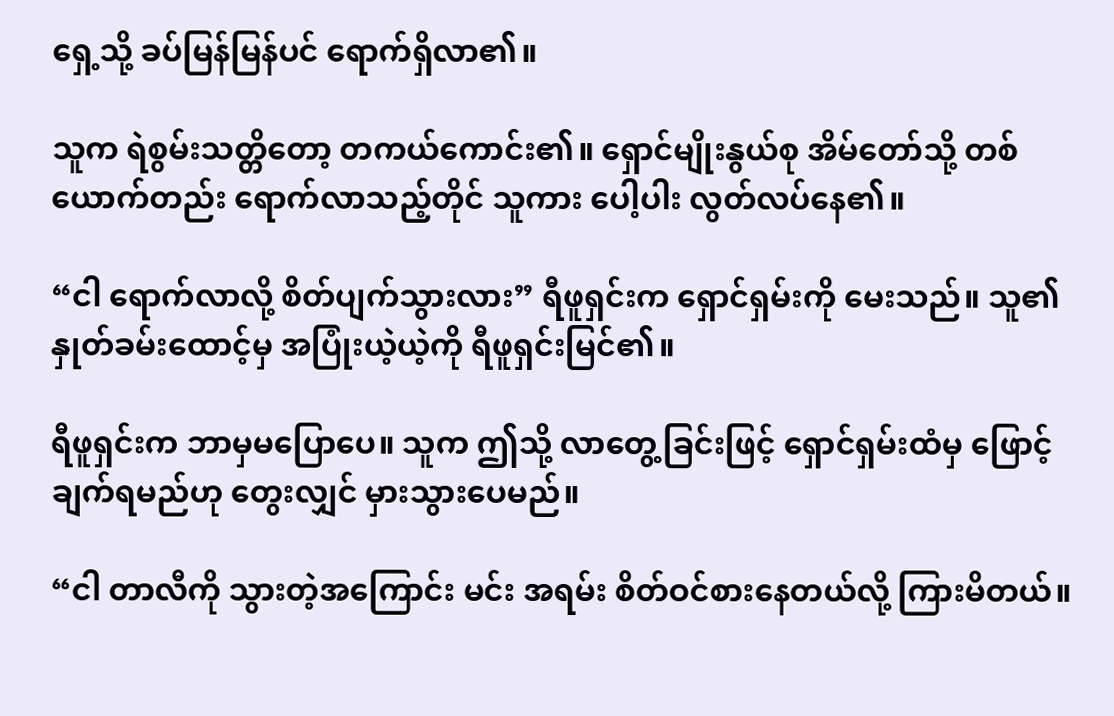ရှေ့သို့ ခပ်မြန်မြန်ပင် ရောက်ရှိလာ၏။

သူက ရဲစွမ်းသတ္တိတော့ တကယ်ကောင်း၏။ ရှောင်မျိုးနွယ်စု အိမ်တော်သို့ တစ်ယောက်တည်း ရောက်လာသည့်တိုင် သူကား ပေါ့ပါး လွတ်လပ်နေ၏။

“ငါ ရောက်လာလို့ စိတ်ပျက်သွားလား” ရီဖူရှင်းက ရှောင်ရှမ်းကို မေးသည်။ သူ၏နှုတ်ခမ်းထောင့်မှ အပြုံးယဲ့ယဲ့ကို ရီဖူရှင်းမြင်၏။

ရီဖူရှင်းက ဘာမှမပြောပေ။ သူက ဤသို့ လာတွေ့ခြင်းဖြင့် ရှောင်ရှမ်းထံမှ ဖြောင့်ချက်ရမည်ဟု တွေးလျှင် မှားသွားပေမည်။

“ငါ တာလီကို သွားတဲ့အကြောင်း မင်း အရမ်း စိတ်ဝင်စားနေတယ်လို့ ကြားမိတယ်။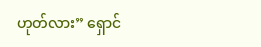ဟုတ်လား” ရှောင်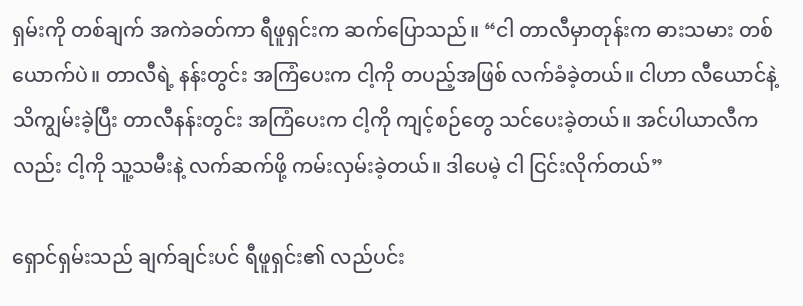ရှမ်းကို တစ်ချက် အကဲခတ်ကာ ရီဖူရှင်းက ဆက်ပြောသည်။ “ငါ တာလီမှာတုန်းက ဓားသမား တစ်ယောက်ပဲ။ တာလီရဲ့ နန်းတွင်း အကြံပေးက ငါ့ကို တပည့်အဖြစ် လက်ခံခဲ့တယ်။ ငါဟာ လီယောင်နဲ့ သိကျွမ်းခဲ့ပြီး တာလီနန်းတွင်း အကြံပေးက ငါ့ကို ကျင့်စဉ်တွေ သင်ပေးခဲ့တယ်။ အင်ပါယာလီကလည်း ငါ့ကို သူ့သမီးနဲ့ လက်ဆက်ဖို့ ကမ်းလှမ်းခဲ့တယ်။ ဒါပေမဲ့ ငါ ငြင်းလိုက်တယ်”

ရှောင်ရှမ်းသည် ချက်ချင်းပင် ရီဖူရှင်း၏ လည်ပင်း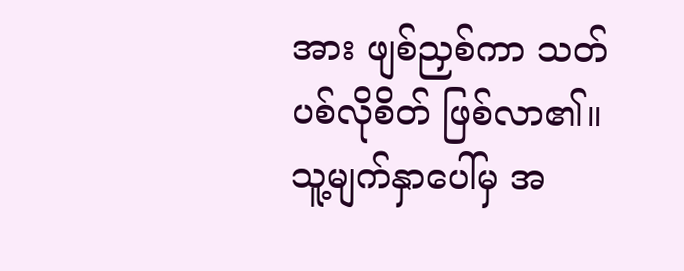အား ဖျစ်ညှစ်ကာ သတ်ပစ်လိုစိတ် ဖြစ်လာ၏။ သူ့မျက်နှာပေါ်မှ အ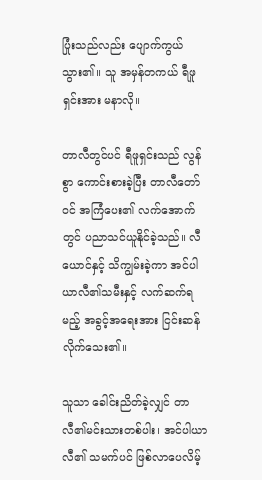ပြုံးသည်လည်း ပျောက်ကွယ်သွား၏။ သူ အမှန်တကယ် ရီဖူရှင်းအား မနာလို။

တာလီတွင်ပင် ရီဖူရှင်းသည် လွန်စွာ ကောင်းစားခဲ့ပြီး တာလီတော်ဝင် အကြံပေး၏ လက်အောက်တွင် ပညာသင်ယူနိုင်ခဲ့သည်။ လီယောင်နှင့် သိကျွမ်းခဲ့ကာ အင်ပါယာလီ၏သမီးနှင့် လက်ဆက်ရမည့် အခွင့်အရေးအား ငြင်းဆန်လိုက်သေး၏။

သူသာ ခေါင်းညိတ်ခဲ့လျှင် တာလီ၏မင်းသားတစ်ပါး၊ အင်ပါယာလီ၏ သမက်ပင် ဖြစ်လာပေလိမ့်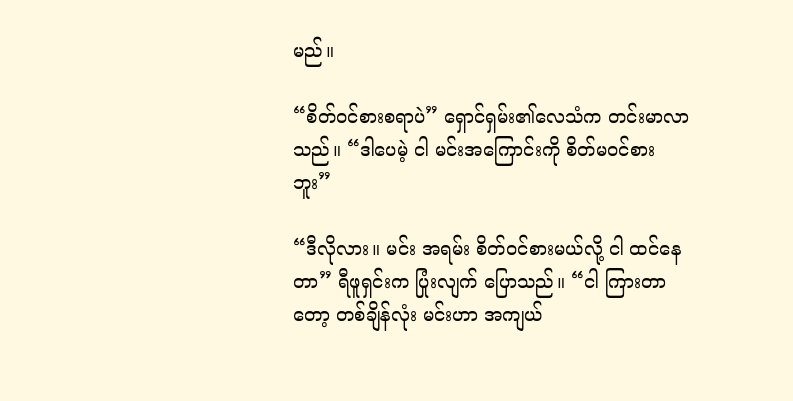မည်။

“စိတ်ဝင်စားစရာပဲ” ရှောင်ရှမ်း၏လေသံက တင်းမာလာသည်။ “ဒါပေမဲ့ ငါ မင်းအကြောင်းကို စိတ်မဝင်စားဘူး”

“ဒီလိုလား။ မင်း အရမ်း စိတ်ဝင်စားမယ်လို့ ငါ ထင်နေတာ” ရီဖူရှင်းက ပြုံးလျက် ပြောသည်။ “ငါ ကြားတာတော့ တစ်ချိန်လုံး မင်းဟာ အကျယ်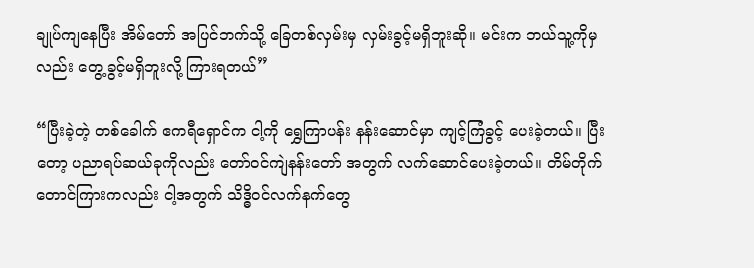ချုပ်ကျနေပြီး အိမ်တော် အပြင်ဘက်သို့ ခြေတစ်လှမ်းမှ လှမ်းခွင့်မရှိဘူးဆို။ မင်းက ဘယ်သူ့ကိုမှလည်း တွေ့ခွင့်မရှိဘူးလို့ ကြားရတယ်”

“ပြီးခဲ့တဲ့ တစ်ခေါက် ဧကရီရှောင်က ငါ့ကို ရွှေကြာပန်း နန်းဆောင်မှာ ကျင့်ကြံခွင့် ပေးခဲ့တယ်။ ပြီးတော့ ပညာရပ်ဆယ်ခုကိုလည်း တော်ဝင်ကျဲနန်းတော် အတွက် လက်ဆောင်ပေးခဲ့တယ်။ တိမ်တိုက်တောင်ကြားကလည်း ငါ့အတွက် သိဒ္ဓိဝင်လက်နက်တွေ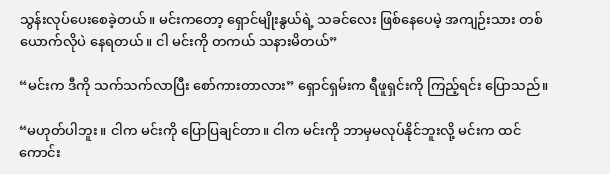သွန်းလုပ်ပေးစေခဲ့တယ်။ မင်းကတော့ ရှောင်မျိုးနွယ်ရဲ့ သခင်လေး ဖြစ်နေပေမဲ့ အကျဉ်းသား တစ်ယောက်လိုပဲ နေရတယ်။ ငါ မင်းကို တကယ် သနားမိတယ်”

“မင်းက ဒီကို သက်သက်လာပြီး စော်ကားတာလား” ရှောင်ရှမ်းက ရီဖူရှင်းကို ကြည့်ရင်း ပြောသည်။

“မဟုတ်ပါဘူး။ ငါက မင်းကို ပြောပြချင်တာ။ ငါက မင်းကို ဘာမှမလုပ်နိုင်ဘူးလို့ မင်းက ထင်ကောင်း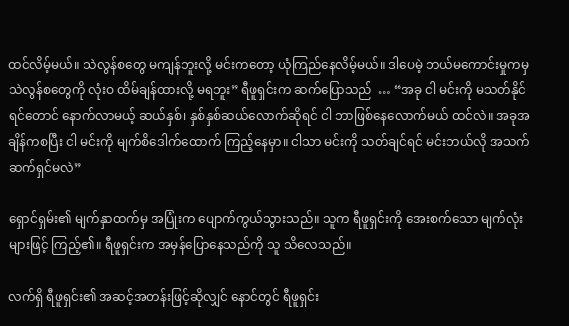ထင်လိမ့်မယ်။ သဲလွန်စတွေ မကျန်ဘူးလို့ မင်းကတော့ ယုံကြည်နေလိမ့်မယ်။ ဒါပေမဲ့ ဘယ်မကောင်းမှုကမှ သဲလွန်စတွေကို လုံးဝ ထိမ်ချန်ထားလို့ မရဘူး” ရီဖူရှင်းက ဆက်ပြောသည်  … “အခု ငါ မင်းကို မသတ်နိုင်ရင်တောင် နောက်လာမယ့် ဆယ်နှစ်၊ နှစ်နှစ်ဆယ်လောက်ဆိုရင် ငါ ဘာဖြစ်နေလောက်မယ် ထင်လဲ။ အခုအချိန်ကစပြီး ငါ မင်းကို မျက်စိဒေါက်ထောက် ကြည့်နေမှာ။ ငါသာ မင်းကို သတ်ချင်ရင် မင်းဘယ်လို အသက်ဆက်ရှင်မလဲ”

ရှောင်ရှမ်း၏ မျက်နှာထက်မှ အပြုံးက ပျောက်ကွယ်သွားသည်။ သူက ရီဖူရှင်းကို အေးစက်သော မျက်လုံးများဖြင့် ကြည့်၏။ ရီဖူရှင်းက အမှန်ပြောနေသည်ကို သူ သိလေသည်။

လက်ရှိ ရီဖူရှင်း၏ အဆင့်အတန်းဖြင့်ဆိုလျှင် နောင်တွင် ရီဖူရှင်း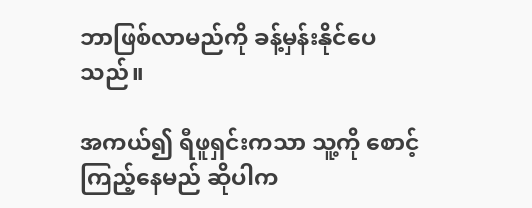ဘာဖြစ်လာမည်ကို ခန့်မှန်းနိုင်ပေသည်။

အကယ်၍ ရီဖူရှင်းကသာ သူ့ကို စောင့်ကြည့်နေမည် ဆိုပါက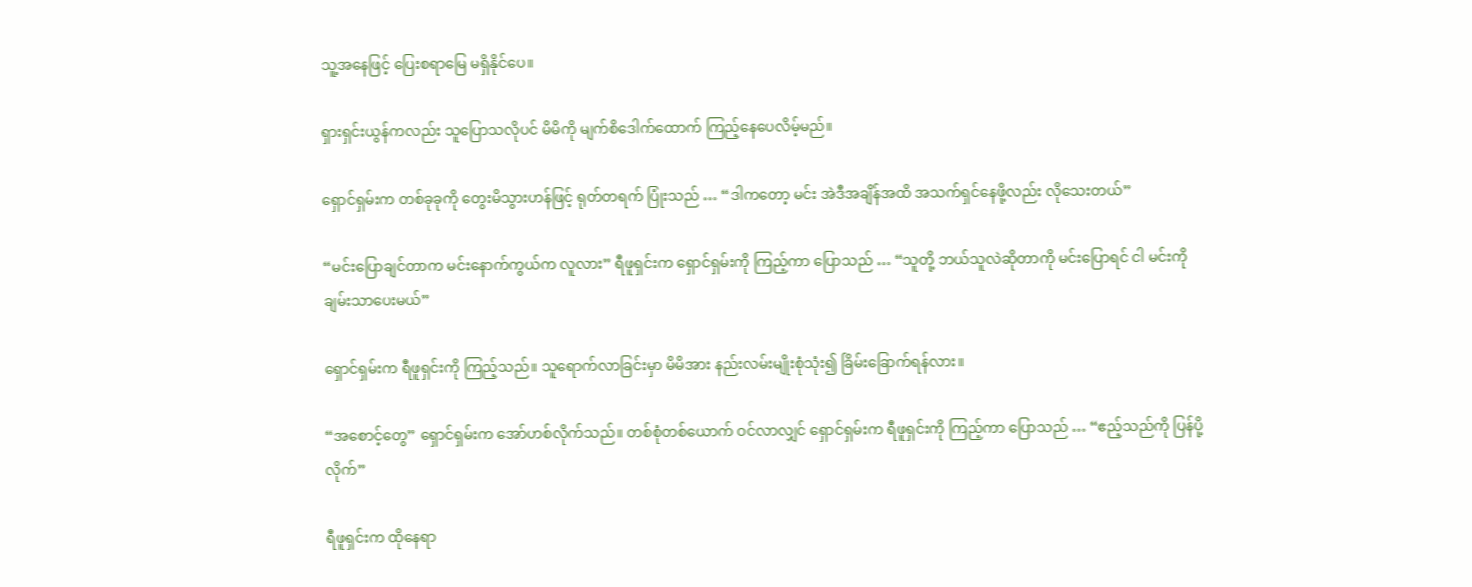သူ့အနေဖြင့် ပြေးစရာမြေ မရှိနိုင်ပေ။

ရှားရှင်းယွန်ကလည်း သူပြောသလိုပင် မိမိကို မျက်စိဒေါက်ထောက် ကြည့်နေပေလိမ့်မည်။

ရှောင်ရှမ်းက တစ်ခုခုကို တွေးမိသွားဟန်ဖြင့် ရုတ်တရက် ပြုံးသည် … “ဒါကတော့ မင်း အဲဒီအချိန်အထိ အသက်ရှင်နေဖို့လည်း လိုသေးတယ်”

“မင်းပြောချင်တာက မင်းနောက်ကွယ်က လူလား” ရီဖူရှင်းက ရှောင်ရှမ်းကို ကြည့်ကာ ပြောသည် … “သူတို့ ဘယ်သူလဲဆိုတာကို မင်းပြောရင် ငါ မင်းကို ချမ်းသာပေးမယ်”

ရှောင်ရှမ်းက ရီဖူရှင်းကို ကြည့်သည်။ သူရောက်လာခြင်းမှာ မိမိအား နည်းလမ်းမျိုးစုံသုံး၍ ခြိမ်းခြောက်ရန်လား။

“အစောင့်တွေ” ရှောင်ရှမ်းက အော်ဟစ်လိုက်သည်။ တစ်စုံတစ်ယောက် ဝင်လာလျှင် ရှောင်ရှမ်းက ရီဖူရှင်းကို ကြည့်ကာ ပြောသည် … “ဧည့်သည်ကို ပြန်ပို့လိုက်”

ရီဖူရှင်းက ထိုနေရာ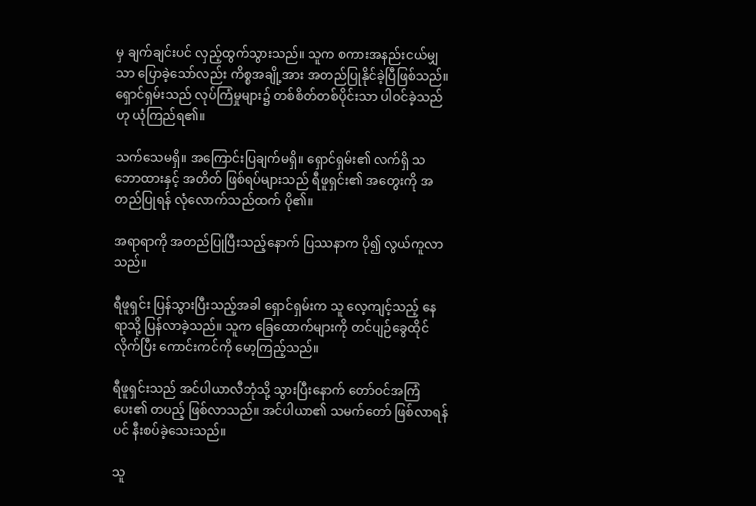မှ ချက်ချင်းပင် လှည့်ထွက်သွားသည်။ သူက စကားအနည်းငယ်မျှသာ ပြောခဲ့သော်လည်း ကိစ္စအချို့အား အတည်ပြုနိုင်ခဲ့ပြီဖြစ်သည်။ ရှောင်ရှမ်းသည် လုပ်ကြံမှုများ၌ တစ်စိတ်တစ်ပိုင်းသာ ပါဝင်ခဲ့သည်ဟု ယုံကြည်ရ၏။

သက်သေမရှိ။ အကြောင်းပြချက်မရှိ။ ရှောင်ရှမ်း၏ လက်ရှိ သဘောထားနှင့် အတိတ် ဖြစ်ရပ်များသည် ရီဖူရှင်း၏ အတွေးကို အတည်ပြုရန် လုံလောက်သည်ထက် ပို၏။

အရာရာကို အတည်ပြုပြီးသည့်နောက် ပြဿနာက ပို၍ လွယ်ကူလာသည်။

ရီဖူရှင်း ပြန်သွားပြီးသည့်အခါ ရှောင်ရှမ်းက သူ လေ့ကျင့်သည့် နေရာသို့ ပြန်လာခဲ့သည်။ သူက ခြေထောက်များကို တင်ပျဉ်ခွေထိုင်လိုက်ပြီး ကောင်းကင်ကို မော့ကြည့်သည်။

ရီဖူရှင်းသည် အင်ပါယာလီဘုံသို့ သွားပြီးနောက် တော်ဝင်အကြံပေး၏ တပည့် ဖြစ်လာသည်။ အင်ပါယာ၏ သမက်တော် ဖြစ်လာရန်ပင် နီးစပ်ခဲ့သေးသည်။

သူ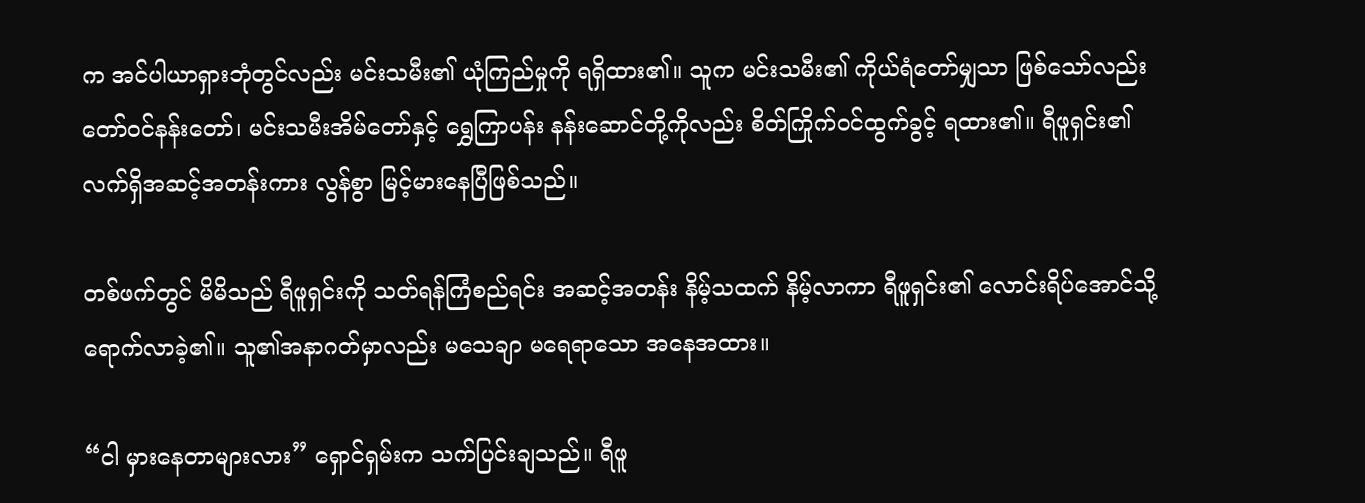က အင်ပါယာရှားဘုံတွင်လည်း မင်းသမီး၏ ယုံကြည်မှုကို ရရှိထား၏။ သူက မင်းသမီး၏ ကိုယ်ရံတော်မျှသာ ဖြစ်သော်လည်း တော်ဝင်နန်းတော်၊ မင်းသမီးအိမ်တော်နှင့် ရွှေကြာပန်း နန်းဆောင်တို့ကိုလည်း စိတ်ကြိုက်ဝင်ထွက်ခွင့် ရထား၏။ ရီဖူရှင်း၏ လက်ရှိအဆင့်အတန်းကား လွန်စွာ မြင့်မားနေပြီဖြစ်သည်။

တစ်ဖက်တွင် မိမိသည် ရီဖူရှင်းကို သတ်ရန်ကြံစည်ရင်း အဆင့်အတန်း နိမ့်သထက် နိမ့်လာကာ ရီဖူရှင်း၏ လောင်းရိပ်အောင်သို့ ရောက်လာခဲ့၏။ သူ၏အနာဂတ်မှာလည်း မသေချာ မရေရာသော အနေအထား။

“ငါ မှားနေတာများလား” ရှောင်ရှမ်းက သက်ပြင်းချသည်။ ရီဖူ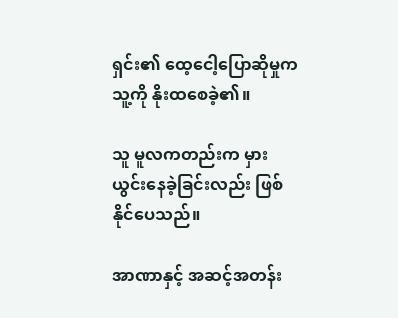ရှင်း၏ ထေ့ငေါ့ပြောဆိုမှုက သူ့ကို နိုးထစေခဲ့၏။

သူ မူလကတည်းက မှားယွင်းနေခဲ့ခြင်းလည်း ဖြစ်နိုင်ပေသည်။

အာဏာနှင့် အဆင့်အတန်း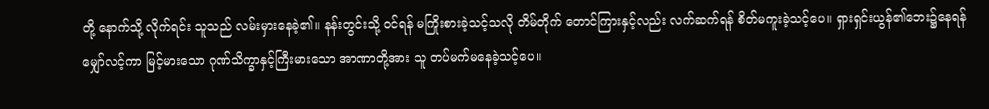တို့ နောက်သို့ လိုက်ရင်း သူသည် လမ်းမှားနေခဲ့၏။ နန်းတွင်းသို့ ဝင်ရန် မကြိုးစားခဲ့သင့်သလို တိမ်တိုက် တောင်ကြားနှင့်လည်း လက်ဆက်ရန် စိတ်မကူးခဲ့သင့်ပေ။ ရှားရှင်းယွန်၏ဘေး၌နေရန် မျှော်လင့်ကာ မြင့်မားသော ဂုဏ်သိက္ခာနှင့်ကြီးမားသော အာဏာတို့အား သူ တပ်မက်မနေခဲ့သင့်ပေ။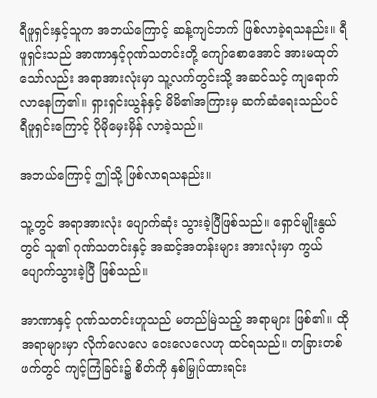ရီဖူရှင်းနှင့်သူက အဘယ်ကြောင့် ဆန့်ကျင်ဘက် ဖြစ်လာခဲ့ရသနည်း။ ရီဖူရှင်းသည် အာဏာနှင့်ဂုဏ်သတင်းတို့ ကျော်စောအောင် အားမထုတ်သော်လည်း အရာအားလုံးမှာ သူ့လက်တွင်းသို့ အဆင်သင့် ကျရောက်လာနေကြ၏။ ရှားရှင်းယွန်နှင့် မိမိ၏အကြားမှ ဆက်ဆံရေးသည်ပင် ရီဖူရှင်းကြောင့် ပိုမိုမှေးမှိန် လာခဲ့သည်။

အဘယ်ကြောင့် ဤသို့ ဖြစ်လာရသနည်း။

သူ့တွင် အရာအားလုံး ပျောက်ဆုံး သွားခဲ့ပြီဖြစ်သည်။ ရှောင်မျိုးနွယ်တွင် သူ၏ ဂုဏ်သတင်းနှင့် အဆင့်အတန်းများ အားလုံးမှာ ကွယ်ပျောက်သွားခဲ့ပြီ ဖြစ်သည်။

အာဏာနှင့် ဂုဏ်သတင်းဟူသည် မတည်မြဲသည့် အရာများ ဖြစ်၏။ ထိုအရာများမှာ လိုက်လေလေ ဝေးလေလေဟု ထင်ရသည်။ တခြားတစ်ဖက်တွင် ကျင့်ကြံခြင်း၌ စိတ်ကို နှစ်မြှုပ်ထားရင်း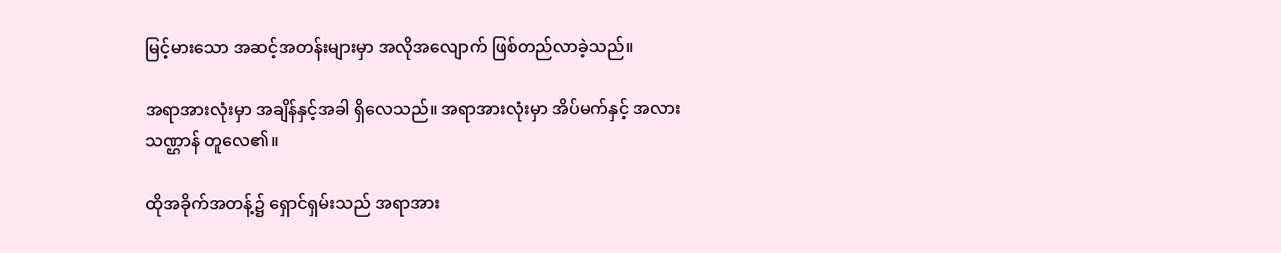မြင့်မားသော အဆင့်အတန်းများမှာ အလိုအလျောက် ဖြစ်တည်လာခဲ့သည်။

အရာအားလုံးမှာ အချိန်နှင့်အခါ ရှိလေသည်။ အရာအားလုံးမှာ အိပ်မက်နှင့် အလားသဏ္ဌာန် တူလေ၏။

ထိုအခိုက်အတန့်၌ ရှောင်ရှမ်းသည် အရာအား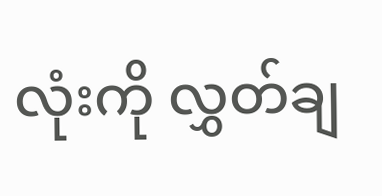လုံးကို လွှတ်ချ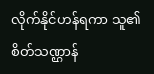လိုက်နိုင်ဟန်ရကာ သူ၏စိတ်သဏ္ဌာန်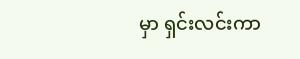မှာ ရှင်းလင်းကာ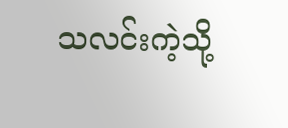သလင်းကဲ့သို့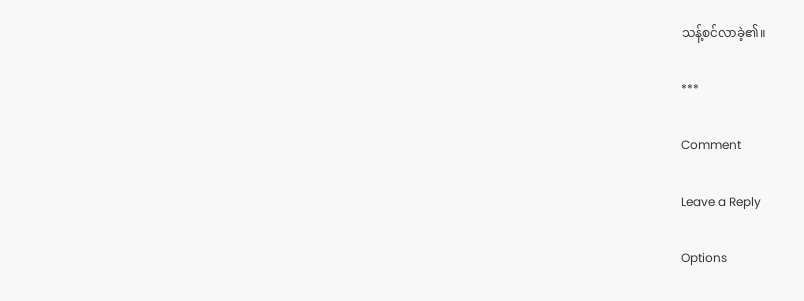သန့်စင်လာခဲ့၏။

***

Comment

Leave a Reply

Options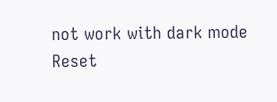not work with dark mode
Reset